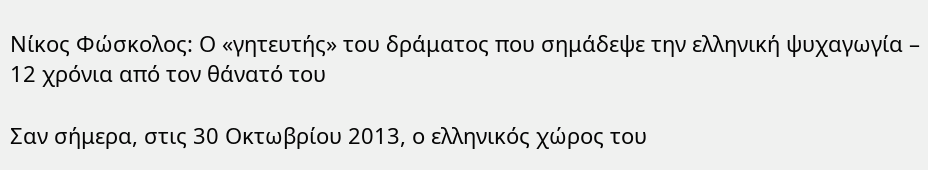Νίκος Φώσκολος: Ο «γητευτής» του δράματος που σημάδεψε την ελληνική ψυχαγωγία – 12 χρόνια από τον θάνατό του

Σαν σήμερα, στις 30 Οκτωβρίου 2013, ο ελληνικός χώρος του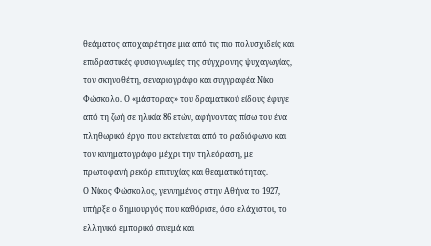θεάματος αποχαιρέτησε μια από τις πιο πολυσχιδείς και επιδραστικές φυσιογνωμίες της σύγχρονης ψυχαγωγίας, τον σκηνοθέτη, σεναριογράφο και συγγραφέα Νίκο Φώσκολο. Ο «μάστορας» του δραματικού είδους έφυγε από τη ζωή σε ηλικία 86 ετών, αφήνοντας πίσω του ένα πληθωρικό έργο που εκτείνεται από το ραδιόφωνο και τον κινηματογράφο μέχρι την τηλεόραση, με πρωτοφανή ρεκόρ επιτυχίας και θεαματικότητας.
Ο Νίκος Φώσκολος, γεννημένος στην Αθήνα το 1927, υπήρξε ο δημιουργός που καθόρισε, όσο ελάχιστοι, το ελληνικό εμπορικό σινεμά και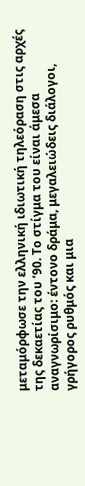μεταμόρφωσε την ελληνική ιδιωτική τηλεόραση στις αρχές της δεκαετίας του ’90. Το στίγμα του είναι άμεσα αναγνωρίσιμο: έντονο δράμα, μεγαλειώδεις διάλογοι, γρήγορος ρυθμός και μια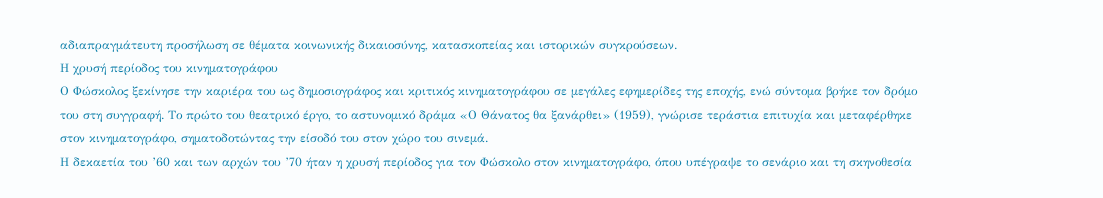αδιαπραγμάτευτη προσήλωση σε θέματα κοινωνικής δικαιοσύνης, κατασκοπείας και ιστορικών συγκρούσεων.
Η χρυσή περίοδος του κινηματογράφου
Ο Φώσκολος ξεκίνησε την καριέρα του ως δημοσιογράφος και κριτικός κινηματογράφου σε μεγάλες εφημερίδες της εποχής, ενώ σύντομα βρήκε τον δρόμο του στη συγγραφή. Το πρώτο του θεατρικό έργο, το αστυνομικό δράμα «Ο Θάνατος θα ξανάρθει» (1959), γνώρισε τεράστια επιτυχία και μεταφέρθηκε στον κινηματογράφο, σηματοδοτώντας την είσοδό του στον χώρο του σινεμά.
Η δεκαετία του ’60 και των αρχών του ’70 ήταν η χρυσή περίοδος για τον Φώσκολο στον κινηματογράφο, όπου υπέγραψε το σενάριο και τη σκηνοθεσία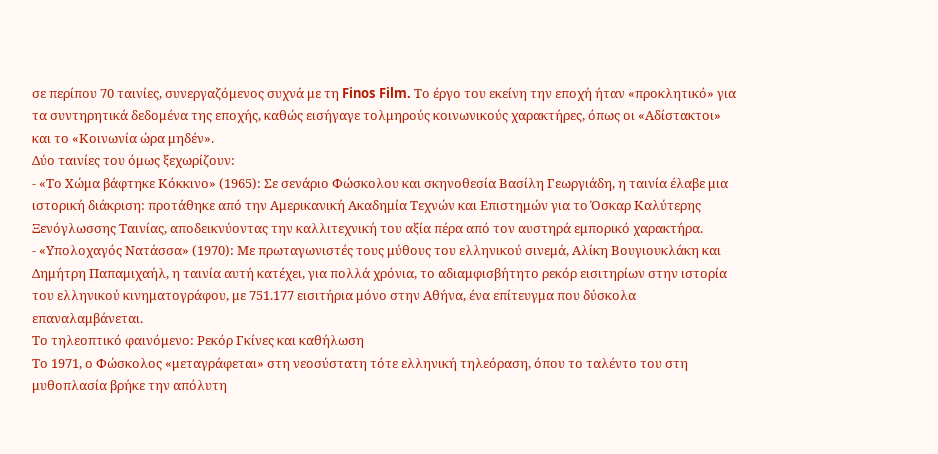σε περίπου 70 ταινίες, συνεργαζόμενος συχνά με τη Finos Film. Το έργο του εκείνη την εποχή ήταν «προκλητικό» για τα συντηρητικά δεδομένα της εποχής, καθώς εισήγαγε τολμηρούς κοινωνικούς χαρακτήρες, όπως οι «Αδίστακτοι» και το «Κοινωνία ώρα μηδέν».
Δύο ταινίες του όμως ξεχωρίζουν:
- «Το Χώμα βάφτηκε Κόκκινο» (1965): Σε σενάριο Φώσκολου και σκηνοθεσία Βασίλη Γεωργιάδη, η ταινία έλαβε μια ιστορική διάκριση: προτάθηκε από την Αμερικανική Ακαδημία Τεχνών και Επιστημών για το Όσκαρ Καλύτερης Ξενόγλωσσης Ταινίας, αποδεικνύοντας την καλλιτεχνική του αξία πέρα από τον αυστηρά εμπορικό χαρακτήρα.
- «Υπολοχαγός Νατάσσα» (1970): Με πρωταγωνιστές τους μύθους του ελληνικού σινεμά, Αλίκη Βουγιουκλάκη και Δημήτρη Παπαμιχαήλ, η ταινία αυτή κατέχει, για πολλά χρόνια, το αδιαμφισβήτητο ρεκόρ εισιτηρίων στην ιστορία του ελληνικού κινηματογράφου, με 751.177 εισιτήρια μόνο στην Αθήνα, ένα επίτευγμα που δύσκολα επαναλαμβάνεται.
Το τηλεοπτικό φαινόμενο: Ρεκόρ Γκίνες και καθήλωση
Το 1971, ο Φώσκολος «μεταγράφεται» στη νεοσύστατη τότε ελληνική τηλεόραση, όπου το ταλέντο του στη μυθοπλασία βρήκε την απόλυτη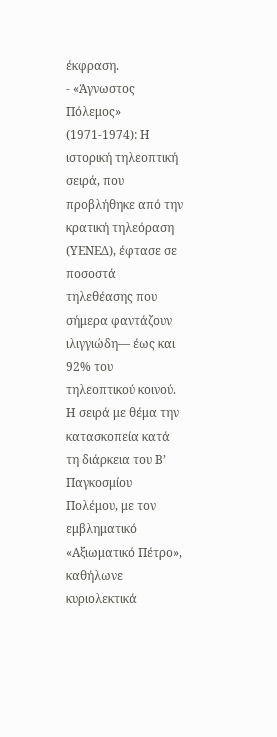έκφραση.
- «Άγνωστος Πόλεμος» (1971-1974): Η ιστορική τηλεοπτική σειρά, που προβλήθηκε από την κρατική τηλεόραση (ΥΕΝΕΔ), έφτασε σε ποσοστά τηλεθέασης που σήμερα φαντάζουν ιλιγγιώδη— έως και 92% του τηλεοπτικού κοινού. Η σειρά με θέμα την κατασκοπεία κατά τη διάρκεια του Β’ Παγκοσμίου Πολέμου, με τον εμβληματικό «Αξιωματικό Πέτρο», καθήλωνε κυριολεκτικά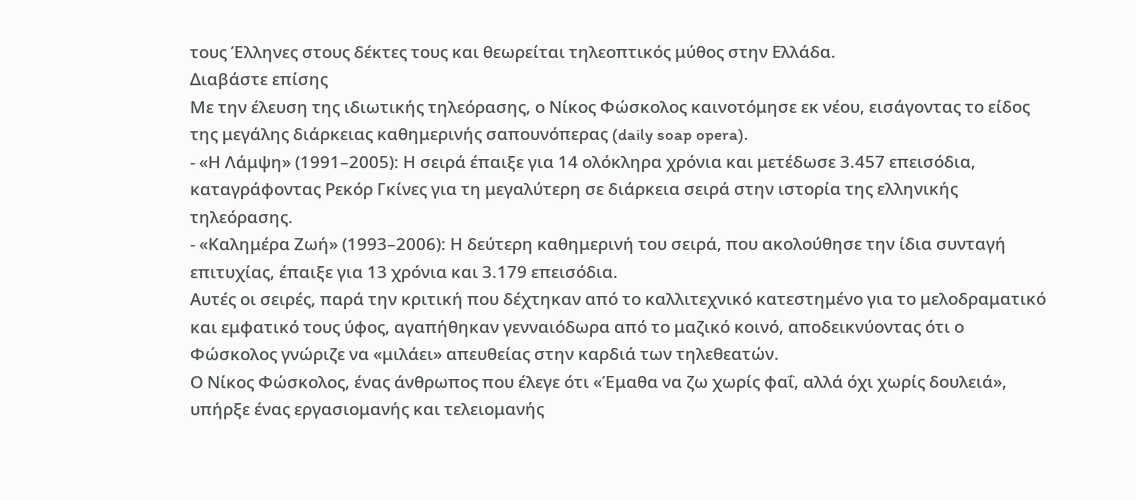τους Έλληνες στους δέκτες τους και θεωρείται τηλεοπτικός μύθος στην Ελλάδα.
Διαβάστε επίσης
Με την έλευση της ιδιωτικής τηλεόρασης, ο Νίκος Φώσκολος καινοτόμησε εκ νέου, εισάγοντας το είδος της μεγάλης διάρκειας καθημερινής σαπουνόπερας (daily soap opera).
- «Η Λάμψη» (1991–2005): Η σειρά έπαιξε για 14 ολόκληρα χρόνια και μετέδωσε 3.457 επεισόδια, καταγράφοντας Ρεκόρ Γκίνες για τη μεγαλύτερη σε διάρκεια σειρά στην ιστορία της ελληνικής τηλεόρασης.
- «Καλημέρα Ζωή» (1993–2006): Η δεύτερη καθημερινή του σειρά, που ακολούθησε την ίδια συνταγή επιτυχίας, έπαιξε για 13 χρόνια και 3.179 επεισόδια.
Αυτές οι σειρές, παρά την κριτική που δέχτηκαν από το καλλιτεχνικό κατεστημένο για το μελοδραματικό και εμφατικό τους ύφος, αγαπήθηκαν γενναιόδωρα από το μαζικό κοινό, αποδεικνύοντας ότι ο Φώσκολος γνώριζε να «μιλάει» απευθείας στην καρδιά των τηλεθεατών.
Ο Νίκος Φώσκολος, ένας άνθρωπος που έλεγε ότι «Έμαθα να ζω χωρίς φαΐ, αλλά όχι χωρίς δουλειά», υπήρξε ένας εργασιομανής και τελειομανής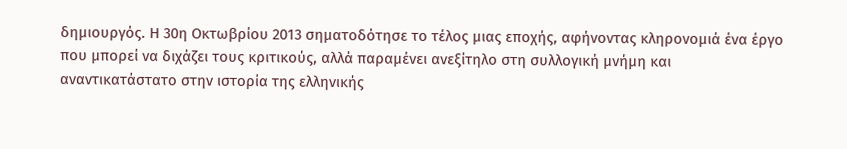δημιουργός. Η 30η Οκτωβρίου 2013 σηματοδότησε το τέλος μιας εποχής, αφήνοντας κληρονομιά ένα έργο που μπορεί να διχάζει τους κριτικούς, αλλά παραμένει ανεξίτηλο στη συλλογική μνήμη και αναντικατάστατο στην ιστορία της ελληνικής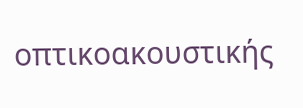οπτικοακουστικής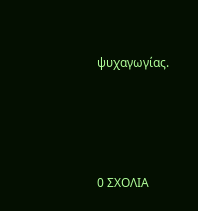ψυχαγωγίας.






0 ΣΧΟΛΙΑ